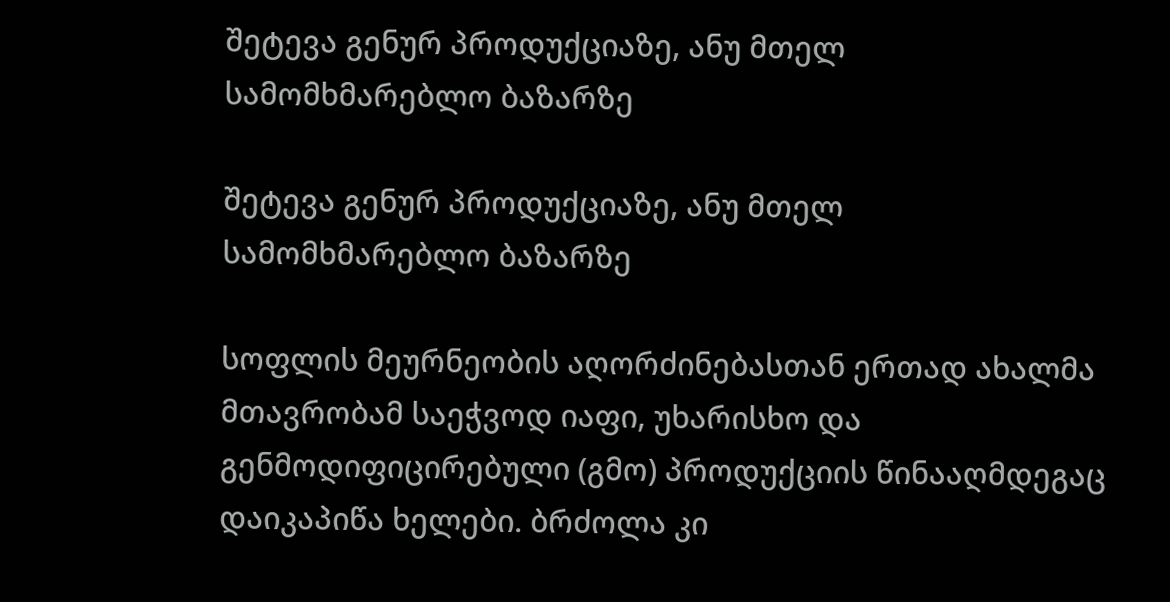შეტევა გენურ პროდუქციაზე, ანუ მთელ სამომხმარებლო ბაზარზე

შეტევა გენურ პროდუქციაზე, ანუ მთელ სამომხმარებლო ბაზარზე

სოფლის მეურნეობის აღორძინებასთან ერთად ახალმა მთავრობამ საეჭვოდ იაფი, უხარისხო და გენმოდიფიცირებული (გმო) პროდუქციის წინააღმდეგაც დაიკაპიწა ხელები. ბრძოლა კი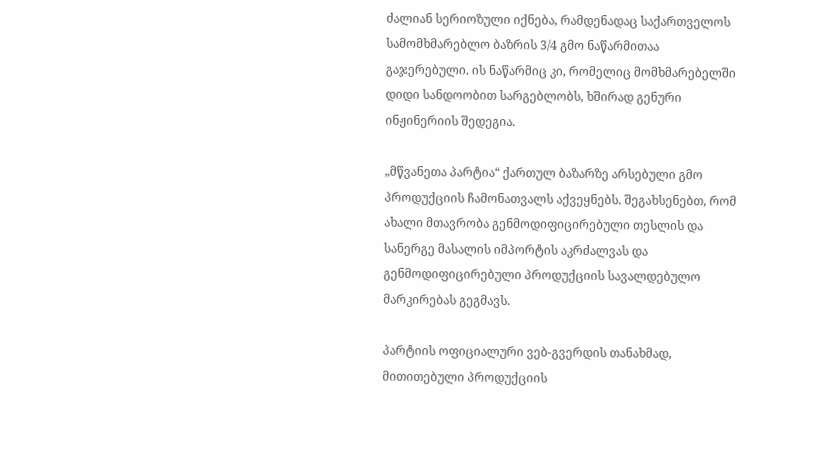ძალიან სერიოზული იქნება, რამდენადაც საქართველოს სამომხმარებლო ბაზრის 3/4 გმო ნაწარმითაა გაჯერებული. ის ნაწარმიც კი, რომელიც მომხმარებელში დიდი სანდოობით სარგებლობს, ხშირად გენური ინჟინერიის შედეგია.

„მწვანეთა პარტია“ ქართულ ბაზარზე არსებული გმო პროდუქციის ჩამონათვალს აქვეყნებს. შეგახსენებთ, რომ ახალი მთავრობა გენმოდიფიცირებული თესლის და სანერგე მასალის იმპორტის აკრძალვას და გენმოდიფიცირებული პროდუქციის სავალდებულო მარკირებას გეგმავს.

პარტიის ოფიციალური ვებ-გვერდის თანახმად, მითითებული პროდუქციის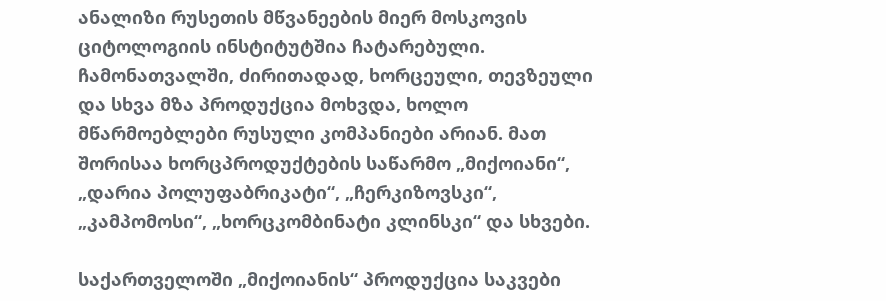ანალიზი რუსეთის მწვანეების მიერ მოსკოვის ციტოლოგიის ინსტიტუტშია ჩატარებული. ჩამონათვალში, ძირითადად, ხორცეული, თევზეული და სხვა მზა პროდუქცია მოხვდა, ხოლო მწარმოებლები რუსული კომპანიები არიან. მათ შორისაა ხორცპროდუქტების საწარმო „მიქოიანი“, „დარია პოლუფაბრიკატი“, „ჩერკიზოვსკი“, „კამპომოსი“, „ხორცკომბინატი კლინსკი“ და სხვები.

საქართველოში „მიქოიანის“ პროდუქცია საკვები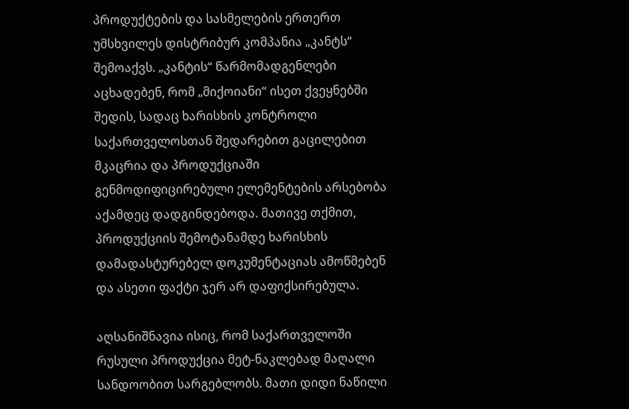პროდუქტების და სასმელების ერთერთ უმსხვილეს დისტრიბურ კომპანია „კანტს“ შემოაქვს. „კანტის“ წარმომადგენლები აცხადებენ, რომ „მიქოიანი“ ისეთ ქვეყნებში შედის, სადაც ხარისხის კონტროლი საქართველოსთან შედარებით გაცილებით მკაცრია და პროდუქციაში გენმოდიფიცირებული ელემენტების არსებობა აქამდეც დადგინდებოდა. მათივე თქმით, პროდუქციის შემოტანამდე ხარისხის დამადასტურებელ დოკუმენტაციას ამოწმებენ და ასეთი ფაქტი ჯერ არ დაფიქსირებულა.

აღსანიშნავია ისიც, რომ საქართველოში რუსული პროდუქცია მეტ-ნაკლებად მაღალი სანდოობით სარგებლობს. მათი დიდი ნაწილი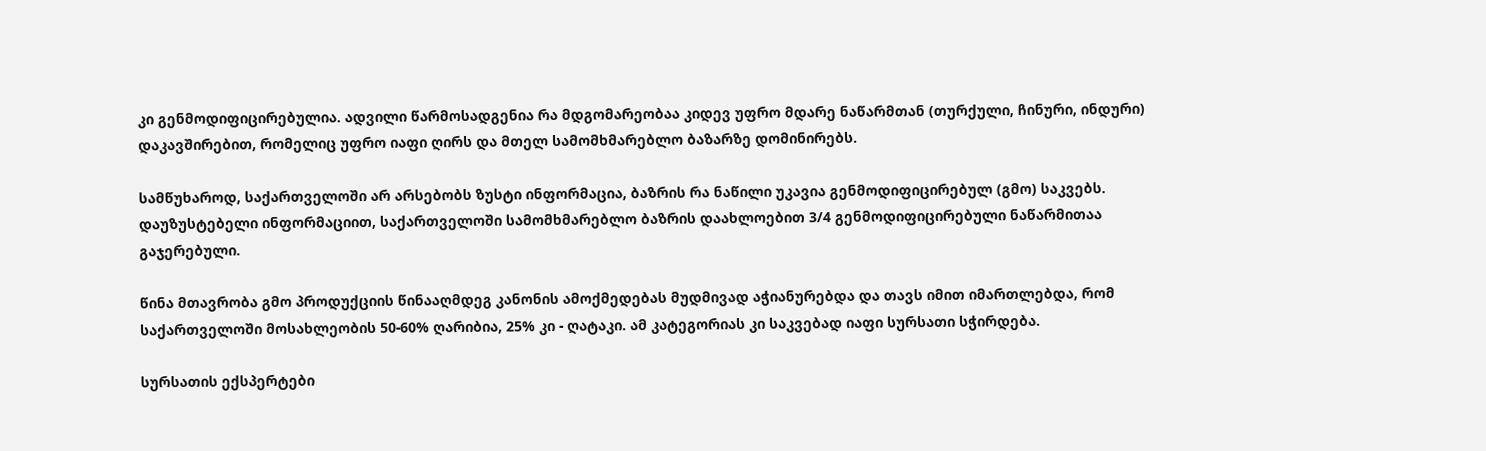კი გენმოდიფიცირებულია. ადვილი წარმოსადგენია რა მდგომარეობაა კიდევ უფრო მდარე ნაწარმთან (თურქული, ჩინური, ინდური) დაკავშირებით, რომელიც უფრო იაფი ღირს და მთელ სამომხმარებლო ბაზარზე დომინირებს.

სამწუხაროდ, საქართველოში არ არსებობს ზუსტი ინფორმაცია, ბაზრის რა ნაწილი უკავია გენმოდიფიცირებულ (გმო) საკვებს.  დაუზუსტებელი ინფორმაციით, საქართველოში სამომხმარებლო ბაზრის დაახლოებით 3/4 გენმოდიფიცირებული ნაწარმითაა გაჯერებული.

წინა მთავრობა გმო პროდუქციის წინააღმდეგ კანონის ამოქმედებას მუდმივად აჭიანურებდა და თავს იმით იმართლებდა, რომ საქართველოში მოსახლეობის 50-60% ღარიბია, 25% კი - ღატაკი. ამ კატეგორიას კი საკვებად იაფი სურსათი სჭირდება.

სურსათის ექსპერტები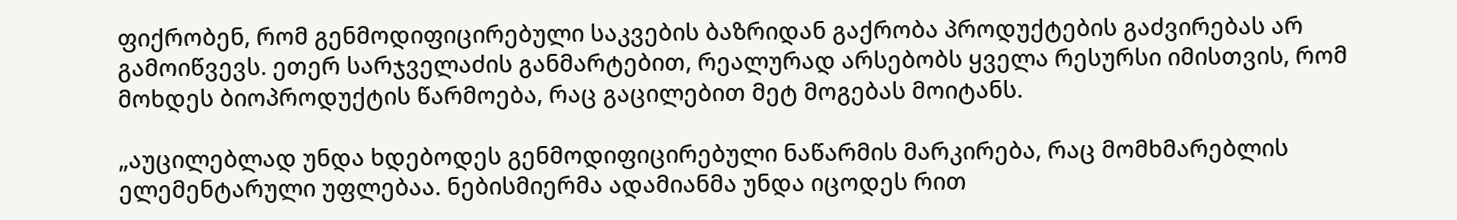ფიქრობენ, რომ გენმოდიფიცირებული საკვების ბაზრიდან გაქრობა პროდუქტების გაძვირებას არ გამოიწვევს. ეთერ სარჯველაძის განმარტებით, რეალურად არსებობს ყველა რესურსი იმისთვის, რომ მოხდეს ბიოპროდუქტის წარმოება, რაც გაცილებით მეტ მოგებას მოიტანს.

„აუცილებლად უნდა ხდებოდეს გენმოდიფიცირებული ნაწარმის მარკირება, რაც მომხმარებლის ელემენტარული უფლებაა. ნებისმიერმა ადამიანმა უნდა იცოდეს რით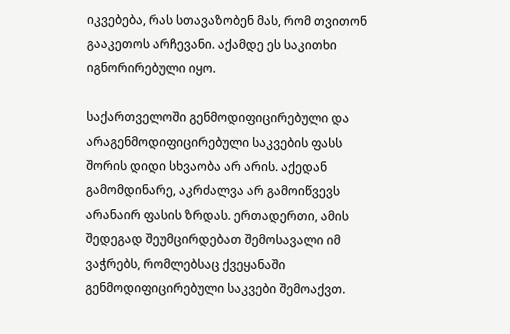იკვებება, რას სთავაზობენ მას, რომ თვითონ გააკეთოს არჩევანი. აქამდე ეს საკითხი იგნორირებული იყო.

საქართველოში გენმოდიფიცირებული და არაგენმოდიფიცირებული საკვების ფასს შორის დიდი სხვაობა არ არის. აქედან გამომდინარე, აკრძალვა არ გამოიწვევს არანაირ ფასის ზრდას. ერთადერთი, ამის შედეგად შეუმცირდებათ შემოსავალი იმ ვაჭრებს, რომლებსაც ქვეყანაში გენმოდიფიცირებული საკვები შემოაქვთ.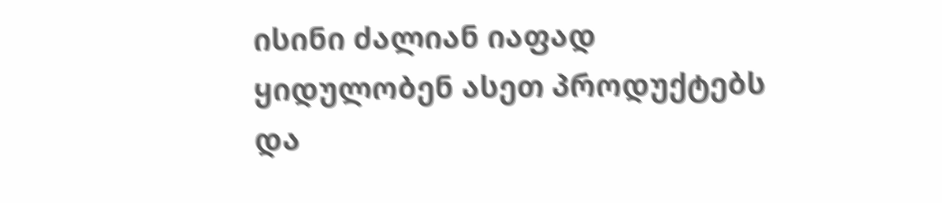ისინი ძალიან იაფად ყიდულობენ ასეთ პროდუქტებს და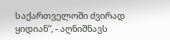საქართველოში ძვირად ყიდიან“, - აღნიშნავს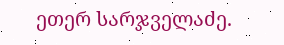ეთერ სარჯველაძე.